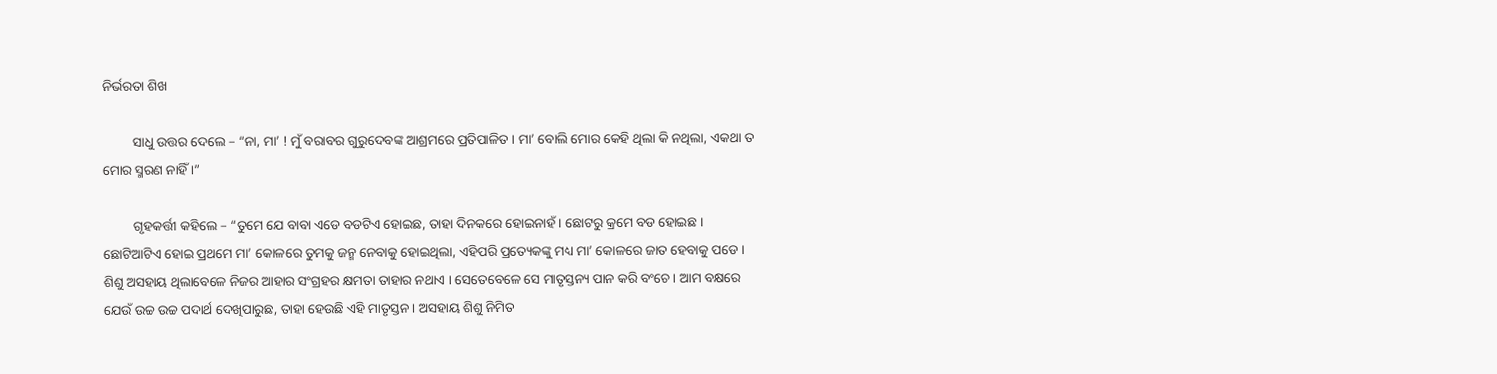ନିର୍ଭରତା ଶିଖ

         ସାଧୁ ଉତ୍ତର ଦେଲେ – “ନା, ମା’ ! ମୁଁ ବରାବର ଗୁରୁଦେବଙ୍କ ଆଶ୍ରମରେ ପ୍ରତିପାଳିତ । ମା’ ବୋଲି ମୋର କେହି ଥିଲା କି ନଥିଲା, ଏକଥା ତ ମୋର ସ୍ମରଣ ନାହିଁ ।”

         ଗୃହକର୍ତ୍ତୀ କହିଲେ – “ତୁମେ ଯେ ବାବା ଏଡେ ବଡଟିଏ ହୋଇଛ, ତାହା ଦିନକରେ ହୋଇନାହଁ । ଛୋଟରୁ କ୍ରମେ ବଡ ହୋଇଛ । ଛୋଟିଆଟିଏ ହୋଇ ପ୍ରଥମେ ମା’ କୋଳରେ ତୁମକୁ ଜନ୍ମ ନେବାକୁ ହୋଇଥିଲା, ଏହିପରି ପ୍ରତ୍ୟେକଙ୍କୁ ମଧ୍ୟ ମା’ କୋଳରେ ଜାତ ହେବାକୁ ପଡେ । ଶିଶୁ ଅସହାୟ ଥିଲାବେଳେ ନିଜର ଆହାର ସଂଗ୍ରହର କ୍ଷମତା ତାହାର ନଥାଏ । ସେତେବେଳେ ସେ ମାତୃସ୍ତନ୍ୟ ପାନ କରି ବଂଚେ । ଆମ ବକ୍ଷରେ ଯେଉଁ ଉଚ୍ଚ ଉଚ୍ଚ ପଦାର୍ଥ ଦେଖିପାରୁଛ, ତାହା ହେଉଛି ଏହି ମାତୃସ୍ତନ । ଅସହାୟ ଶିଶୁ ନିମିତ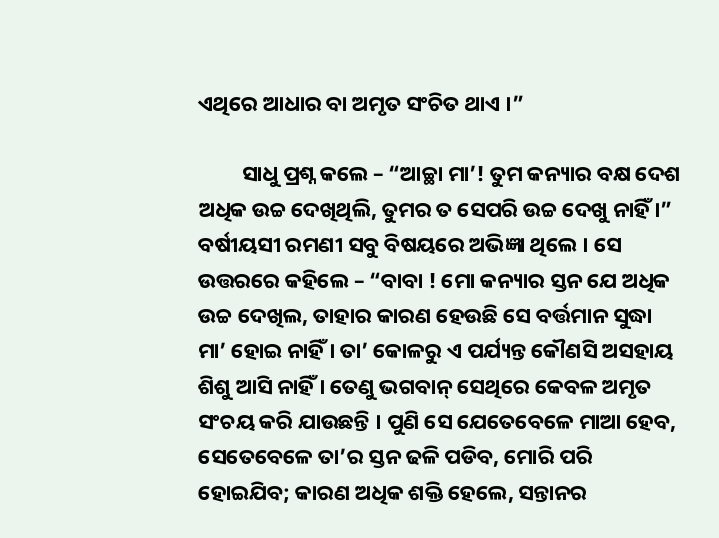ଏଥିରେ ଆଧାର ବା ଅମୃତ ସଂଚିତ ଥାଏ ।”

         ସାଧୁ ପ୍ରଶ୍ନ କଲେ – “ଆଚ୍ଛା ମା’! ତୁମ କନ୍ୟାର ବକ୍ଷ ଦେଶ ଅଧିକ ଉଚ୍ଚ ଦେଖିଥିଲି, ତୁମର ତ ସେପରି ଉଚ୍ଚ ଦେଖୁ ନାହିଁ ।” ବର୍ଷୀୟସୀ ରମଣୀ ସବୁ ବିଷୟରେ ଅଭିଜ୍ଞା ଥିଲେ । ସେ ଉତ୍ତରରେ କହିଲେ – “ବାବା ! ମୋ କନ୍ୟାର ସ୍ତନ ଯେ ଅଧିକ ଉଚ୍ଚ ଦେଖିଲ, ତାହାର କାରଣ ହେଉଛି ସେ ବର୍ତ୍ତମାନ ସୁଦ୍ଧା ମା’ ହୋଇ ନାହିଁ । ତା’ କୋଳରୁ ଏ ପର୍ଯ୍ୟନ୍ତ କୌଣସି ଅସହାୟ ଶିଶୁ ଆସି ନାହିଁ । ତେଣୁ ଭଗବାନ୍ ସେଥିରେ କେବଳ ଅମୃତ ସଂଚୟ କରି ଯାଉଛନ୍ତି । ପୁଣି ସେ ଯେତେବେଳେ ମାଆ ହେବ, ସେତେବେଳେ ତା’ର ସ୍ତନ ଢଳି ପଡିବ, ମୋରି ପରି ହୋଇଯିବ; କାରଣ ଅଧିକ ଶକ୍ତି ହେଲେ, ସନ୍ତାନର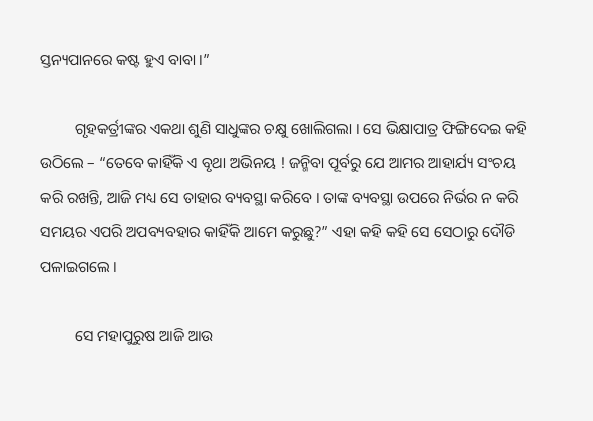ସ୍ତନ୍ୟପାନରେ କଷ୍ଟ ହୁଏ ବାବା ।”

         ଗୃହକର୍ତ୍ରୀଙ୍କର ଏକଥା ଶୁଣି ସାଧୁଙ୍କର ଚକ୍ଷୁ ଖୋଲିଗଲା । ସେ ଭିକ୍ଷାପାତ୍ର ଫିଙ୍ଗିଦେଇ କହି ଉଠିଲେ – “ତେବେ କାହିଁକି ଏ ବୃଥା ଅଭିନୟ ! ଜନ୍ମିବା ପୂର୍ବରୁ ଯେ ଆମର ଆହାର୍ଯ୍ୟ ସଂଚୟ କରି ରଖନ୍ତି, ଆଜି ମଧ୍ୟ ସେ ତାହାର ବ୍ୟବସ୍ଥା କରିବେ । ତାଙ୍କ ବ୍ୟବସ୍ଥା ଉପରେ ନିର୍ଭର ନ କରି ସମୟର ଏପରି ଅପବ୍ୟବହାର କାହିଁକି ଆମେ କରୁଛୁ?” ଏହା କହି କହି ସେ ସେଠାରୁ ଦୌଡି ପଳାଇଗଲେ ।

         ସେ ମହାପୁରୁଷ ଆଜି ଆଉ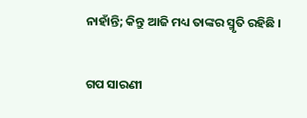ନାହାଁନ୍ତି; କିନ୍ତୁ ଆଜି ମଧ୍ୟ ତାଙ୍କର ସ୍ମୃତି ରହିଛି ।


ଗପ ସାରଣୀ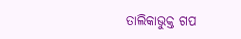ତାଲିକାଭୁକ୍ତ ଗପ